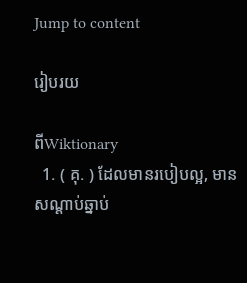Jump to content

រៀបរយ

ពីWiktionary
  1. ( គុ. ) ដែលមានរបៀបល្អ, មានសណ្ដាប់ឆ្នាប់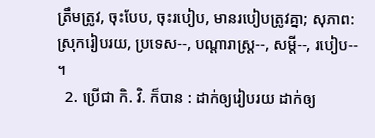ត្រឹមត្រូវ, ចុះបែប, ចុះរបៀប, មានរបៀបត្រូវគ្នា; សុភាព: ស្រុករៀបរយ, ប្រទេស--, បណ្តារាស្រ្ត--, សម្ដី--, របៀប-- ។
  2. ប្រើជា កិ. វិ. ក៏បាន : ដាក់ឲ្យរៀបរយ ដាក់ឲ្យ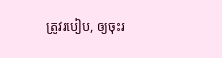ត្រូវរបៀប, ឲ្យចុះរ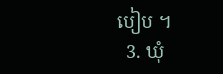បៀប ។
  3. ឃុំ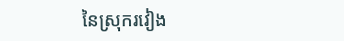នៃស្រុករវៀង